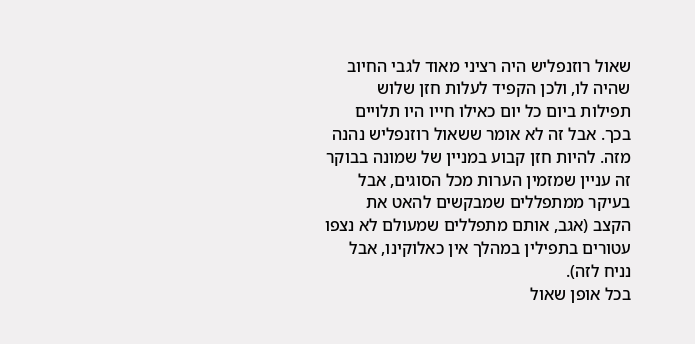שאול רוזנפליש היה רציני מאוד לגבי החיוב שהיה לו, ולכן הקפיד לעלות חזן שלוש תפילות ביום כל יום כאילו חייו היו תלויים בכך. אבל זה לא אומר ששאול רוזנפליש נהנה מזה. להיות חזן קבוע במניין של שמונה בבוקר זה עניין שמזמין הערות מכל הסוגים, אבל בעיקר ממתפללים שמבקשים להאט את הקצב (אגב, אותם מתפללים שמעולם לא נצפו עטורים בתפילין במהלך אין כאלוקינו, אבל נניח לזה).
בכל אופן שאול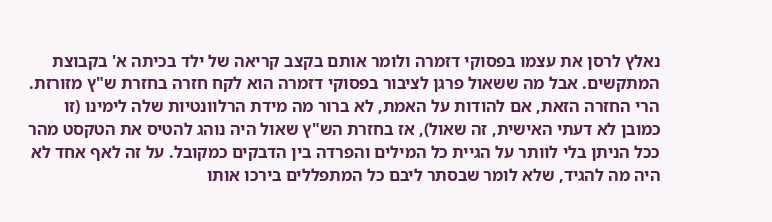נאלץ לרסן את עצמו בפסוקי דזמרה ולומר אותם בקצב קריאה של ילד בכיתה א' בקבוצת המתקשים. אבל מה ששאול פרגן לציבור בפסוקי דזמרה הוא לקח חזרה בחזרת ש"ץ מזורזת. הרי החזרה הזאת, אם להודות על האמת, לא ברור מה מידת הרלוונטיות שלה לימינו (זו כמובן לא דעתי האישית, זה שאול), אז בחזרת הש"ץ שאול היה נוהג להטיס את הטקסט מהר ככל הניתן בלי לוותר על הגיית כל המילים והפרדה בין הדבקים כמקובל. על זה לאף אחד לא היה מה להגיד, שלא לומר שבסתר ליבם כל המתפללים בירכו אותו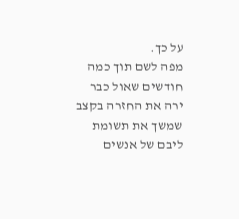על כך.
מפה לשם תוך כמה חודשים שאול כבר ירה את החזרה בקצב שמשך את תשומת ליבם של אנשים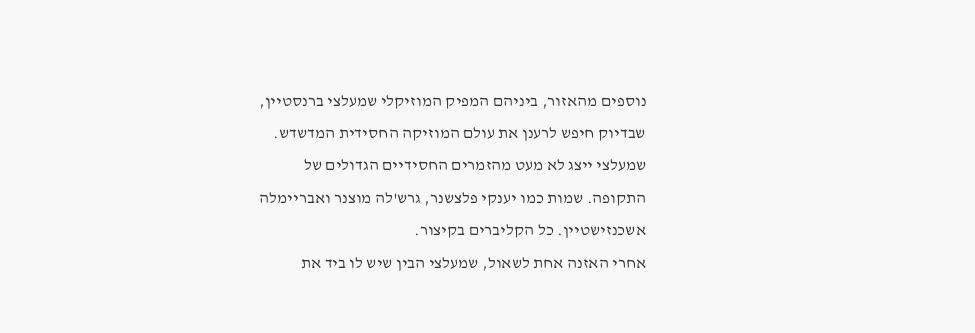נוספים מהאזור, ביניהם המפיק המוזיקלי שמעלצי ברנסטיין, שבדיוק חיפש לרענן את עולם המוזיקה החסידית המדשדש. שמעלצי ייצג לא מעט מהזמרים החסידיים הגדולים של התקופה. שמות כמו יענקי פלצשנר, גרש'לה מוצנר ואבריימלה אשכנזישטיין. כל הקליברים בקיצור.
אחרי האזנה אחת לשאול, שמעלצי הבין שיש לו ביד את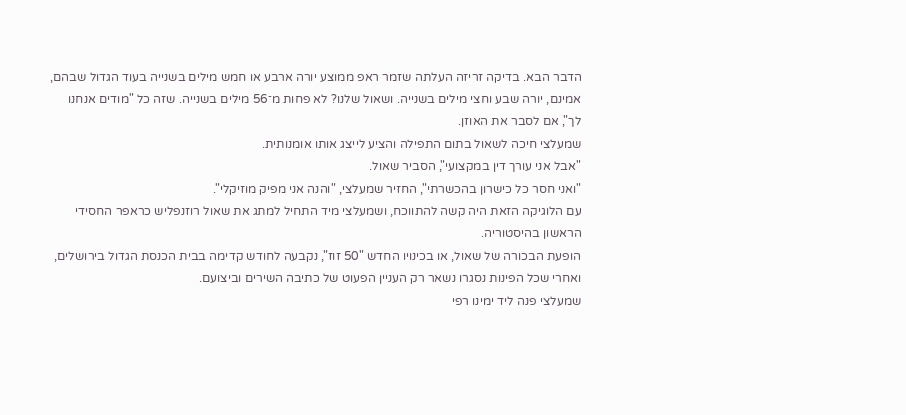הדבר הבא. בדיקה זריזה העלתה שזמר ראפ ממוצע יורה ארבע או חמש מילים בשנייה בעוד הגדול שבהם, אמינם, יורה שבע וחצי מילים בשנייה. ושאול שלנו? לא פחות מ־56 מילים בשנייה. שזה כל "מודים אנחנו לך", אם לסבר את האוזן.
שמעלצי חיכה לשאול בתום התפילה והציע לייצג אותו אומנותית.
"אבל אני עורך דין במקצועי", הסביר שאול.
"ואני חסר כל כישרון בהכשרתי", החזיר שמעלצי, "והנה אני מפיק מוזיקלי".
עם הלוגיקה הזאת היה קשה להתווכח, ושמעלצי מיד התחיל למתג את שאול רוזנפליש כראפר החסידי הראשון בהיסטוריה.
הופעת הבכורה של שאול, או בכינויו החדש "50 זוז", נקבעה לחודש קדימה בבית הכנסת הגדול בירושלים, ואחרי שכל הפינות נסגרו נשאר רק העניין הפעוט של כתיבה השירים וביצועם.
שמעלצי פנה ליד ימינו רפי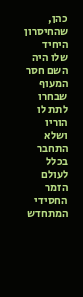כהן, שהחיסרון היחיד שלו היה השם חסר המעוף שבחרו לתת לו הוריו ושלא התחבר בכלל לעולם הזמר החסידי המתחדש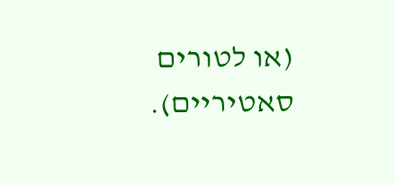(או לטורים סאטיריים).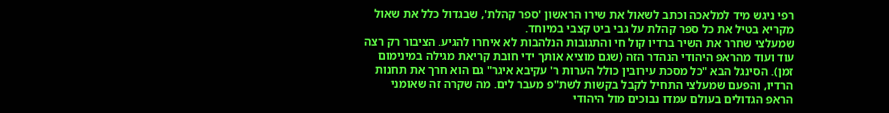רפי ניגש מיד למלאכה וכתב לשאול את שירו הראשון 'ספר קהלת', שבגדול כלל את שאול מקריא בטיל את כל ספר קהלת על גבי ביט קצבי במיוחד.
שמעלצי שחרר את השיר ברדיו קול חי והתגובות הנלהבות לא איחרו להגיע. הציבור רק רצה עוד ועוד מהראפ היהודי הנהדר הזה (שגם מוציא אותך ידי חובת קריאת מגילה במינימום זמן). הסינגל הבא "כל מסכת עירובין כולל הערות ר' עקיבא איגר" גם הוא חרך את תחנות הרדיו, והפעם שמעלצי התחיל לקבל בקשות לשת"פ מעבר לים. מה שקרה זה שאומני הראפ הגדולים בעולם עמדו נבוכים מול היהודי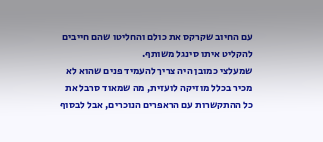עם החיוב שקרקס את כולם והחליטו שהם חייבים להקליט איתו סינגל משותף.
שמעלצי כמובן היה צריך להעמיד פנים שהוא לא מכיר בכלל מוזיקה לועזית, מה שמאוד סרבל את כל ההתקשרות עם הראפרים הנוכרים, אבל לבסוף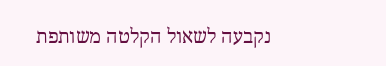נקבעה לשאול הקלטה משותפת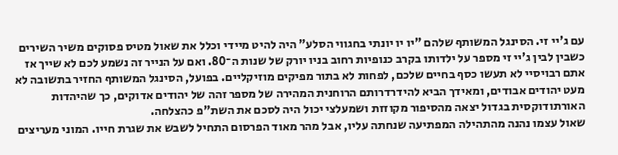עם ג'יי זי. הסינגל המשותף שלהם "יו יו יונתי בחגווי הסלע" היה להיט מיידי וכלל את שאול מטיס פסוקים משיר השירים כשבין לבין ג'יי זי מספר על ילדותו בקרב כנופיות רחוב בניו יורק של שנות ה־80. ואם על הנייר זה נשמע לכם לא שייך אז אתם רבויסיי לא תעשו כסף בחיים שלכם, לפחות לא בתור מפיקים מוזיקליים. בפועל, הסינגל המשותף החזיר בתשובה לא מעט יהודים אבודים, ומאידך הביא להידרדרותם הרוחנית המהירה של מספר זהה של יהודים אדוקים, כך שהיהדות האורתודוקסית בגדול יצאה מהסיפור מקוזזת ושמעלצי יכול היה לסכם את השת"פ כהצלחה.
שאול עצמו נהנה מהתהילה המפתיעה שנחתה עליו, אבל מהר מאוד הפרסום התחיל לשבש את שגרת חייו. המוני מעריצים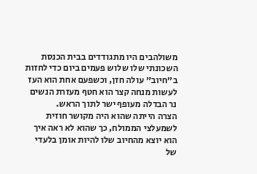משולהבים היו מתגודדים בבית הכנסת השכונתי שלו שלוש פעמים ביום כדי לחזות ב"חיוב" עולה חזן, וכשפעם אחת הוא העז לעשות מנחה קצר הוא חטף מעזרת הנשים נר הבדלה מעופף ישר לתוך הראש.
הצרה הייתה שהוא היה מקושר חוזית לשמעלצי הממולח, כך שהוא לא ראה איך הוא יוצא מהחיוב שלו להיות אומן בלעדי של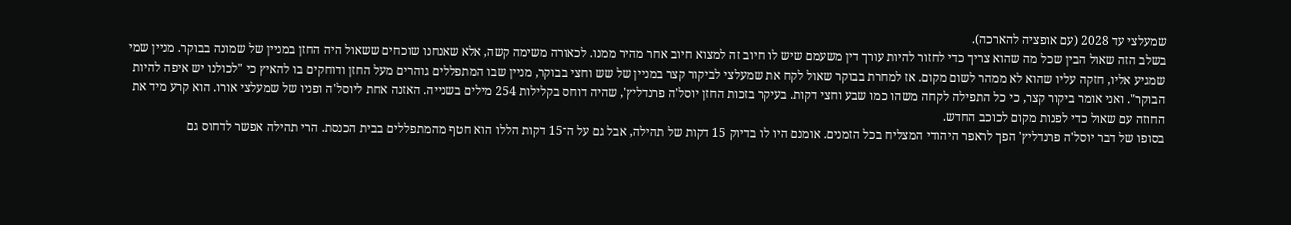שמעלצי עד 2028 (עם אופציה להארכה).
בשלב הזה שאול הבין שכל מה שהוא צריך כדי לחזור להיות עורך דין משעמם שיש לו חיוב זה למצוא חיוב אחר מהיר ממנו. לכאורה משימה קשה, אלא שאנחנו שוכחים ששאול היה החזן במניין של שמונה בבוקר. מניין שמי שמגיע אליו, חזקה עליו שהוא לא ממהר לשום מקום. אז למחרת בבוקר שאול לקח את שמעלצי לביקור קצר במניין של שש וחצי בבוקר, מניין שבו המתפללים גוהרים מעל החזן ודוחקים בו להאיץ כי "לכולנו יש איפה להיות הבוקר". ואני אומר ביקור קצר, כי כל התפילה לקחה משהו כמו שבע וחצי דקות. בעיקר בזכות החזן יוסל'ה פרנדליץ', שהיה דוחס בקלילות 254 מילים בשנייה. האזנה אחת ליוסל'ה ופניו של שמעלצי אורו. הוא קרע מיד את החוזה עם שאול כדי לפנות מקום לכוכב החדש.
בסופו של דבר יוסל'ה פרנדליץ' הפך לראפר היהודי המצליח בכל הזמנים. אומנם היו לו בדיוק 15 דקות של תהילה, אבל גם על ה־15 דקות הללו הוא חטף מהמתפללים בבית הכנסת. הרי תהילה אפשר לדחוס גם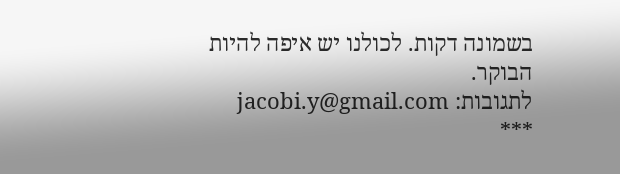בשמונה דקות. לכולנו יש איפה להיות הבוקר.
לתגובות: jacobi.y@gmail.com
***